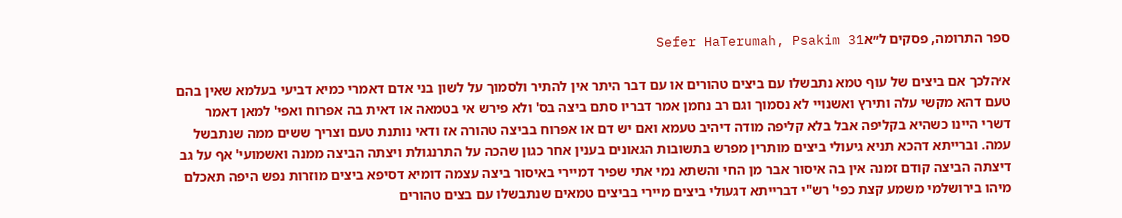ספר התרומה, פסקים ל״אSefer HaTerumah, Psakim 31

א׳הלכך אם ביצים של עוף טמא נתבשלו עם ביצים טהורים או עם דבר היתר אין להתיר ולסמוך על לשון בני אדם דאמרי כמיא דביעי בעלמא שאין בהם טעם דהא מקשי עלה ותירץ ואשנויי לא נסמוך וגם רב נחמן אמר דבריו סתם ביצה בס' ולא פירש אי בטמאה או דאית בה אפרוח ואפי' למאן דאמר דשרי היינו כשהיא בקליפה אבל בלא קליפה מודה דיהיב טעמא ואם יש דם או אפרוח בביצה טהורה אז ודאי נותנת טעם וצריך ששים ממה שנתבשל עמה. וברייתא דהכא תניא גיעולי ביצים מותרין מפרש בתשובות הגאונים בענין אחר כגון שהכה על התרנגולת ויצתה הביצה ממנה ואשמועי' אף על גב דיצתה הביצה קודם זמנה אין בה איסור אבר מן החי והשתא נמי אתי שפיר דמיירי באיסור ביצה עצמה דומיא דסיפא ביצים מוזרות נפש היפה תאכלם מיהו בירושלמי משמע קצת כפי' רש"י דברייתא דגעולי ביצים מיירי בביצים טמאים שנתבשלו עם בצים טהורים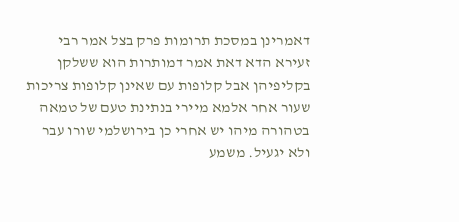דאמרינן במסכת תרומות פרק בצל אמר רבי זעירא הדא דאת אמר דמותרות הוא ששלקן בקליפיהן אבל קלופות עם שאינן קלופות צריכות שעור אחר אלמא מיירי בנתינת טעם של טמאה בטהורה מיהו יש אחרי כן בירושלמי שורו עבר ולא יגעיל. משמע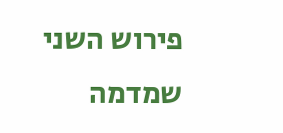פירוש השני שמדמה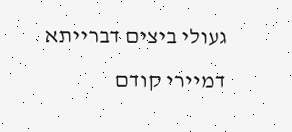געולי ביצים דברייתא דמיירי קודם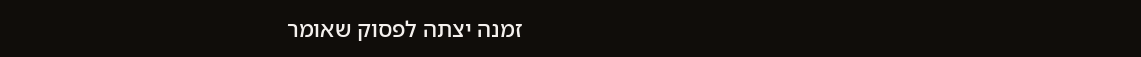זמנה יצתה לפסוק שאומר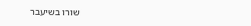שורו בשיעבר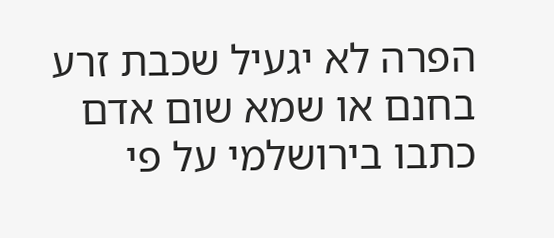הפרה לא יגעיל שכבת זרע בחנם או שמא שום אדם כתבו בירושלמי על פי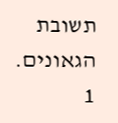תשובת הגאונים.
1